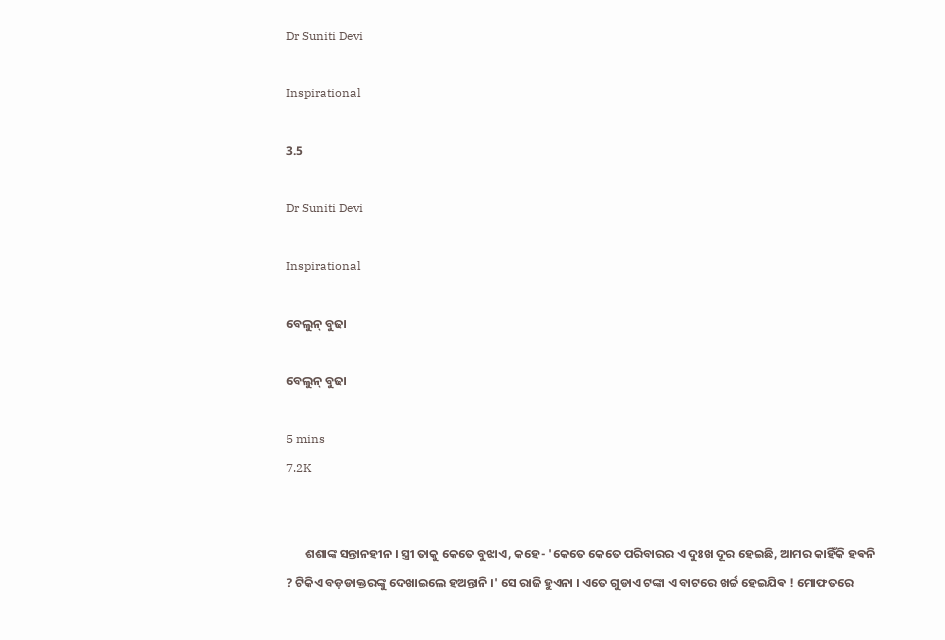Dr Suniti Devi

Inspirational

3.5

Dr Suniti Devi

Inspirational

ବେଲୁନ୍ ବୁଢା

ବେଲୁନ୍ ବୁଢା

5 mins
7.2K


       ଶଶାଙ୍କ ସନ୍ତାନହୀନ । ସ୍ତ୍ରୀ ତାକୁ କେତେ ବୁଝାଏ, କହେ- 'କେତେ କେତେ ପରିବାରର ଏ ଦୁଃଖ ଦୂର ହେଇଛି, ଆମର କାହିଁକି ହଵନି ? ଟିକିଏ ବଡ଼ଡାକ୍ତରଙ୍କୁ ଦେଖାଇଲେ ହଅନ୍ତାନି ।' ସେ ରାଜି ହୁଏନା । ଏତେ ଗୁଡାଏ ଟଙ୍କା ଏ ବାଟରେ ଖର୍ଚ୍ଚ ହେଇଯିଵ ! ମୋଫତରେ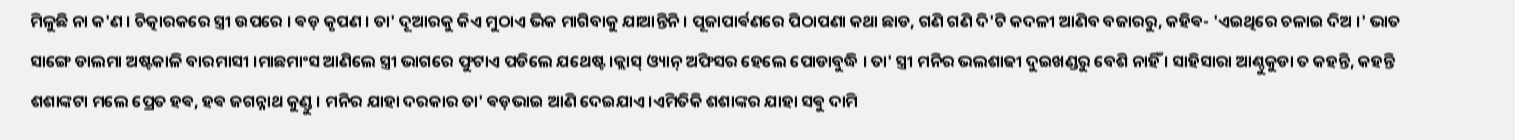ମିଳୁଛି ନା କ'ଣ । ଚିତ୍କାରକରେ ସ୍ତ୍ରୀ ଉପରେ । ଵଡ଼ କୃପଣ । ତା' ଦୂଆରକୁ କିଏ ମୁଠାଏ ଭିକ ମାଗିବାକୁ ଯାଆନ୍ତିନି । ପୂଜାପାର୍ଵଣରେ ପିଠାପଣା କଥା ଛାଡ, ଗଣି ଗଣି ଦି'ଟି କଦଳୀ ଆଣିବ ବଜାରରୁ, କହିଵ- 'ଏଇଥିରେ ଚଳାଇ ଦିଅ ।' ଭାତ ସାଙ୍ଗେ ଡାଲମା ଅଷ୍ଟକାଳି ବାରମାସୀ ।ମାଛମାଂସ ଆଣିଲେ ସ୍ତ୍ରୀ ଭାଗରେ ଫୁଟାଏ ପଡିଲେ ଯଥେଷ୍ଟ ।କ୍ଲାସ୍ ଓ୍ୟାନ୍ ଅଫିସର ହେଲେ ପୋଡାବୁଦ୍ଧି । ତା' ସ୍ତ୍ରୀ ମନିର ଭଲଶାଢୀ ଦୁଇଖଣ୍ଡରୁ ବେଶି ନାହିଁ । ସାହିସାରା ଆଣ୍ଠୁକୁଡା ତ କହନ୍ତି, କହନ୍ତି ଶଶାଙ୍କଟା ମଲେ ପ୍ରେତ ହଵ, ହଵ ଜଗନ୍ନାଥ କୁଣ୍ଡୁ । ମନିର ଯାହା ଦରକାର ତା' ଵଡ଼ଭାଇ ଆଣି ଦେଇଯାଏ ।ଏମିତିକି ଶଶାଙ୍କର ଯାହା ସଵୁ ଦାମି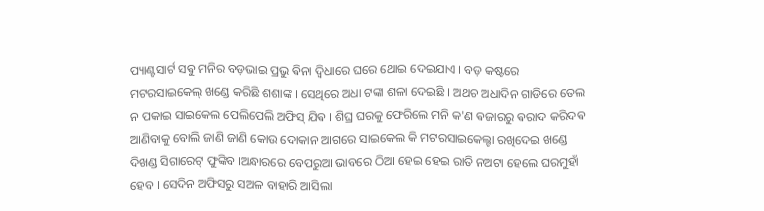ପ୍ୟାଣ୍ଟସାର୍ଟ ସଵୁ ମନିର ବଡ଼ଭାଇ ପ୍ରଭୁ ଵିନା ଦ୍ବିଧାରେ ଘରେ ଥୋଇ ଦେଇଯାଏ । ବଡ଼ କଷ୍ଟରେ ମଟରସାଇକେଲ୍ ଖଣ୍ଡେ କରିଛି ଶଶାଙ୍କ । ସେଥିରେ ଅଧା ଟଙ୍କା ଶଳା ଦେଇଛି । ଅଥଚ ଅଧାଦିନ ଗାଡିରେ ତେଲ ନ ପକାଇ ସାଇକେଲ ପେଲିପେଲି ଅଫିସ୍ ଯିଵ । ଶିଘ୍ର ଘରକୁ ଫେରିଲେ ମନି କ'ଣ ଵଜାରରୁ ଵରାଦ କରିଦଵ ଆଣିବାକୁ ବୋଲି ଜାଣି ଜାଣି କୋଉ ଦୋକାନ ଆଗରେ ସାଇକେଲ କି ମଟରସାଇକେଲ୍ଟା ରଖିଦେଇ ଖଣ୍ଡେ ଦିଖଣ୍ଡ ସିଗାରେଟ୍ ଫୁଙ୍କିବ ।ଅନ୍ଧାରରେ ବେପରୁଆ ଭାବରେ ଠିଆ ହେଇ ହେଇ ରାତି ନଅଟା ହେଲେ ଘରମୁହାଁ ହେବ । ସେଦିନ ଅଫିସରୁ ସଅଳ ବାହାରି ଆସିଲା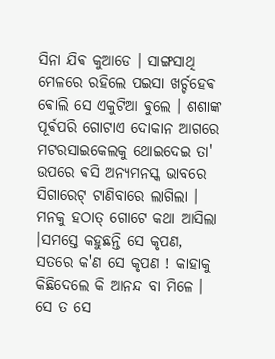ସିନା ଯିଵ କୁଆଡେ । ସାଙ୍ଗସାଥି ମେଳରେ ରହିଲେ ପଇସା ଖର୍ଚ୍ଚହେଵ ଵୋଲି ସେ ଏକୁଟିଆ ଵୁଲେ । ଶଶାଙ୍କ ପୂର୍ଵପରି ଗୋଟାଏ ଦୋକାନ ଆଗରେ ମଟରସାଇକେଲକୁ ଥୋଇଦେଇ ତା' ଉପରେ ଵସି ଅନ୍ୟମନସ୍କ ଭାବରେ ସିଗାରେଟ୍ ଟାଣିବାରେ ଲାଗିଲା । ମନକୁ ହଠାତ୍ ଗୋଟେ କଥା ଆସିଲା ।ସମସ୍ତେ କହୁଛନ୍ତି ସେ କୃପଣ, ସତରେ କ'ଣ ସେ କୃପଣ ! କାହାକୁ କିଛିଦେଲେ କି ଆନନ୍ଦ ବା ମିଳେ । ସେ ତ ସେ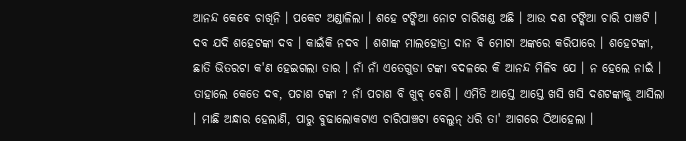ଆନନ୍ଦ କେଵେ ଚାଖିନି । ପକେଟ ଅଣ୍ଡାଳିଲା । ଶହେ ଟଙ୍କିଆ ନୋଟ ଚାରିଖଣ୍ଡ ଅଛି । ଆଉ ଦଶ ଟଙ୍କିଆ ଚାରି ପାଞ୍ଚଟି । ଦବ ଯଦି ଶହେଟଙ୍କା ଦବ । କାଇଁକି ନଦବ । ଶଶାଙ୍କ ମାଲହୋତ୍ରା ଦାନ ଵି ମୋଟା ଅଙ୍କରେ କରିପାରେ । ଶହେଟଙ୍କା, ଛାତି ଭିତରଟା କ'ଣ ହେଇଗଲା ତାର । ନାଁ ନାଁ ଏତେଗୁଡା ଟଙ୍କା ବଦଳରେ କି ଆନନ୍ଦ ମିଳିବ ଯେ । ନ ହେଲେ ନାଇଁ । ତାହାଲେ କେତେ ଦଵ, ପଚାଶ ଟଙ୍କା ? ନାଁ ପଚାଶ ବି ଖୁଵ୍ ବେଶି । ଏମିତି ଆସ୍ତେ ଆସ୍ତେ ଖସି ଖସି ଦଶଟଙ୍କାକୁ ଆସିଲା । ମାଛି ଅନ୍ଧାର ହେଲାଣି, ପାରୁ ଵୁଢାଲୋକଟାଏ ଚାରିପାଞ୍ଚଟା ବେଲୁନ୍ ଧରି ତା' ଆଗରେ ଠିଆହେଲା ।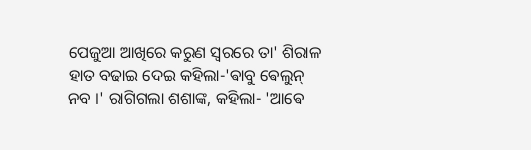ପେଜୁଆ ଆଖିରେ କରୁଣ ସ୍ବରରେ ତା' ଶିରାଳ ହାତ ବଢାଇ ଦେଇ କହିଲା-'ଵାବୁ ଵେଲୁନ୍ ନବ ।' ରାଗିଗଲା ଶଶାଙ୍କ, କହିଲା- 'ଆଵେ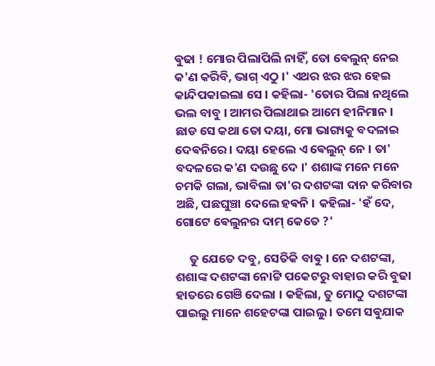ଵୁଢା ! ମୋର ପିଲାପିଲି ନାହିଁ, ତୋ ଵେଲୁନ୍ ନେଇ କ'ଣ କରିବି, ଭାଗ୍ ଏଠୁ ।' ଏଥର ଝର ଝର ହେଇ କାନ୍ଦିପକାଇଲା ସେ । କହିଲା- 'ତୋର ପିଲା ନଥିଲେ ଭଲ ବାବୁ । ଆମର ପିଲାଥାଇ ଆମେ ହୀନିମାନ । ଛାଡ ସେ କଥା ତୋ ଦୟା, ମୋ ଭାଗ୍ୟକୁ ବଦଳାଇ ଦେଵନିରେ । ଦୟା ହେଲେ ଏ ଵେଲୁନ୍ ନେ । ତା' ବଦଳରେ କ'ଣ ଦଉଛୁ ଦେ ।' ଶଶାଙ୍କ ମନେ ମନେ ଚମକି ଗଲା, ଭାବିଲା ତା'ର ଦଶଟଙ୍କା ଦାନ କରିବାର ଅଛି, ପଛଘୁଞ୍ଚା ଦେଲେ ହଵନି । କହିଲା- 'ହଁ ଦେ, ଗୋଟେ ଵେଲୁନର ଦାମ୍ କେତେ ?'

     ତୁ ଯେତେ ଦବୁ, ସେତିକି ବାଵୁ । ନେ ଦଶଟଙ୍କା, ଶଶାଙ୍କ ଦଶଟଙ୍କା ନୋଟ୍ଟି ପକେଟରୁ ବାହାର କରି ବୁଢା ହାତରେ ଗେଞି ଦେଲା । କହିଲା, ତୁ ମୋଠୁ ଦଶଟଙ୍କା ପାଇଲୁ ମାନେ ଶହେଟଙ୍କା ପାଇଲୁ । ତମେ ସଵୁଯାକ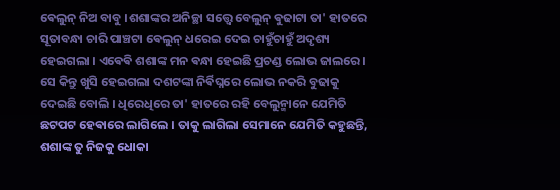ଵେଲୁନ୍ ନିଅ ବାବୁ ।ଶଶାଙ୍କର ଅନିଚ୍ଛା ସତ୍ତ୍ବେ ବେଲୁନ୍ ଵୁଢାଟା ତା' ହାତରେ ସୂତାବନ୍ଧା ଚାରି ପାଞ୍ଚଟା ଵେଲୁନ୍ ଧରେଇ ଦେଇ ଚାହୁଁଚାହୁଁ ଅଦୃଶ୍ୟ ହେଇଗଲା । ଏଵେଵି ଶଶାଙ୍କ ମନ ଵନ୍ଧା ହେଇଛି ପ୍ରଚଣ୍ଡ ଲୋଭ ଜାଲରେ । ସେ କିନ୍ତୁ ଖୁସି ହେଇଗଲା ଦଶଟଙ୍କା ନିର୍ଵିଘ୍ନରେ ଲୋଭ ନକରି ବୁଢାକୁ ଦେଇଛି ବୋଲି । ଧିରେଧିରେ ତା' ହାତରେ ରହି ବେଲୁନ୍ମାନେ ଯେମିତି ଛଟପଟ ହେଵାରେ ଲାଗିଲେ । ତାକୁ ଲାଗିଲା ସେମାନେ ଯେମିତି କହୁଛନ୍ତି, ଶଶାଙ୍କ ତୁ ନିଜକୁ ଧୋକା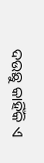ଦଉଛୁ କାହିଁକି ଏ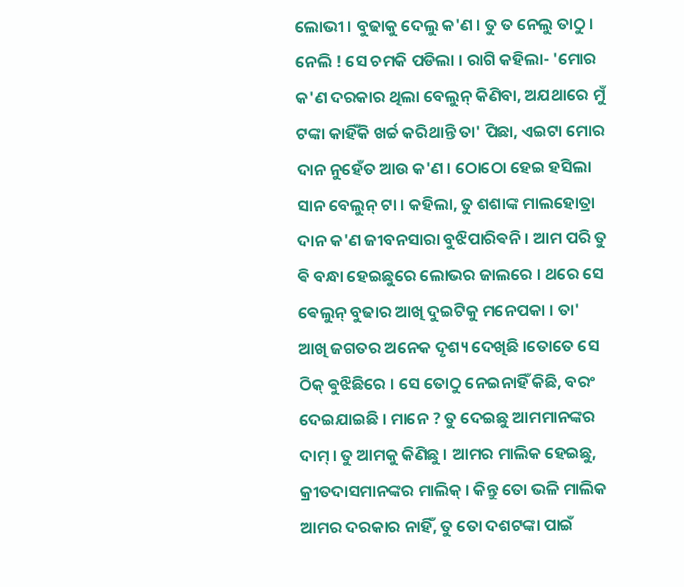ଲୋଭୀ । ବୁଢାକୁ ଦେଲୁ କ'ଣ । ତୁ ତ ନେଲୁ ତାଠୁ । ନେଲି ! ସେ ଚମକି ପଡିଲା । ରାଗି କହିଲା- 'ମୋର କ'ଣ ଦରକାର ଥିଲା ବେଲୁନ୍ କିଣିବା, ଅଯଥାରେ ମୁଁ ଟଙ୍କା କାହିଁକି ଖର୍ଚ୍ଚ କରିଥାନ୍ତି ତା' ପିଛା, ଏଇଟା ମୋର ଦାନ ନୁହେଁତ ଆଉ କ'ଣ । ଠୋଠୋ ହେଇ ହସିଲା ସାନ ବେଲୁନ୍ ଟା । କହିଲା, ତୁ ଶଶାଙ୍କ ମାଲହୋତ୍ରା ଦାନ କ'ଣ ଜୀବନସାରା ବୁଝିପାରିଵନି । ଆମ ପରି ତୁ ଵି ବନ୍ଧା ହେଇଛୁରେ ଲୋଭର ଜାଲରେ । ଥରେ ସେ ଵେଲୁନ୍ ବୁଢାର ଆଖି ଦୁଇଟିକୁ ମନେପକା । ତା' ଆଖି ଜଗତର ଅନେକ ଦୃଶ୍ୟ ଦେଖିଛି ।ତୋତେ ସେ ଠିକ୍ ଵୁଝିଛିରେ । ସେ ତୋଠୁ ନେଇନାହିଁ କିଛି, ବରଂ ଦେଇଯାଇଛି । ମାନେ ? ତୁ ଦେଇଛୁ ଆମମାନଙ୍କର ଦାମ୍ । ତୁ ଆମକୁ କିଣିଛୁ । ଆମର ମାଲିକ ହେଇଛୁ, କ୍ରୀତଦାସମାନଙ୍କର ମାଲିକ୍ । କିନ୍ତୁ ତୋ ଭଳି ମାଲିକ ଆମର ଦରକାର ନାହିଁ, ତୁ ତୋ ଦଶଟଙ୍କା ପାଇଁ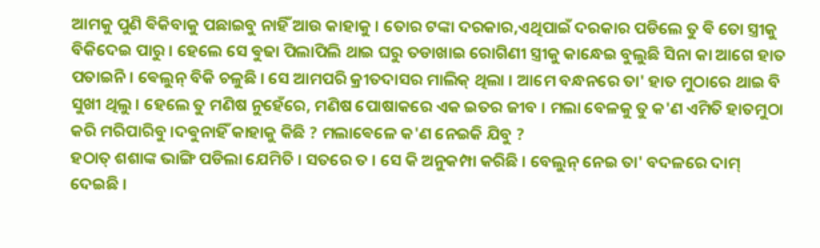ଆମକୁ ପୁଣି ଵିକିବାକୁ ପଛାଇବୁ ନାହିଁ ଆଉ କାହାକୁ । ତୋର ଟଙ୍କା ଦରକାର,ଏଥିପାଇଁ ଦରକାର ପଡିଲେ ତୁ ଵି ତୋ ସ୍ତ୍ରୀକୁ ବିକିଦେଇ ପାରୁ । ହେଲେ ସେ ଵୁଢା ପିଲାପିଲି ଥାଇ ଘରୁ ତଡାଖାଇ ରୋଗିଣୀ ସ୍ତ୍ରୀକୁ କାନ୍ଧେଇ ବୁଲୁଛି ସିନା କା ଆଗେ ହାତ ପତାଇନି । ଵେଲୁନ୍ ବିକି ଚଳୁଛି । ସେ ଆମପରି କ୍ରୀତଦାସର ମାଲିକ୍ ଥିଲା । ଆମେ ବନ୍ଧନରେ ତା' ହାତ ମୁଠାରେ ଥାଇ ବି ସୁଖୀ ଥିଲୁ । ହେଲେ ତୁ ମଣିଷ ନୁହେଁରେ, ମଣିଷ ପୋଷାକରେ ଏକ ଇତର ଜୀବ । ମଲା ବେଳକୁ ତୁ କ'ଣ ଏମିତି ହାତମୁଠା କରି ମରିପାରିବୁ ।ଦଵୁନାହିଁ କାହାକୁ କିଛି ? ମଲାଵେଳେ କ'ଣ ନେଇକି ଯିବୁ ?
ହଠାତ୍ ଶଶାଙ୍କ ଭାଙ୍ଗି ପଡିଲା ଯେମିତି । ସତରେ ତ । ସେ କି ଅନୁକମ୍ପା କରିଛି । ବେଲୁନ୍ ନେଇ ତା' ବଦଳରେ ଦାମ୍ ଦେଇଛି ।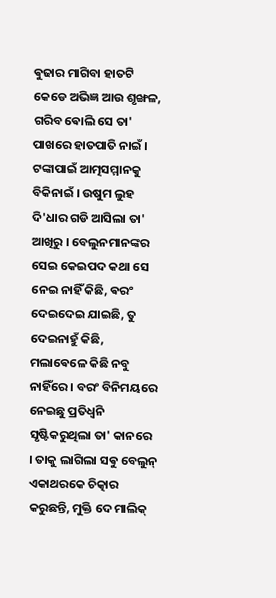ଵୁଢାର ମାଗିବା ହାତଟି କେଡେ ଅଭିଜ୍ଞ ଆଉ ଶୃଙ୍ଖଳ, ଗରିବ ଵୋଲି ସେ ତା' ପାଖରେ ହାତପାତି ନାଇଁ । ଟଙ୍କାପାଇଁ ଆତ୍ମସମ୍ମାନକୁ ବିକିନାଇଁ । ଉଷୁମ ଲୁହ ଦି'ଧାର ଗଡି ଆସିଲା ତା' ଆଖିରୁ । ବେଲୁନମାନଙ୍କର ସେଇ କେଇପଦ କଥା ସେ ନେଇ ନାହିଁ କିଛି, ଵରଂ ଦେଇଦେଇ ଯାଇଛି, ତୁ ଦେଇନାହୁଁ କିଛି, ମଲାଵେଳେ କିଛି ନବୁ ନାହିଁରେ । ବରଂ ବିନିମୟରେ ନେଇଛୁ ପ୍ରତିଧ୍ବନି ସୃଷ୍ଟିକରୁଥିଲା ତା' କାନରେ । ତାକୁ ଲାଗିଲା ସଵୁ ବେଲୁନ୍ ଏକାଥରକେ ଚିତ୍କାର କରୁଛନ୍ତି, ମୁକ୍ତି ଦେ ମାଲିକ୍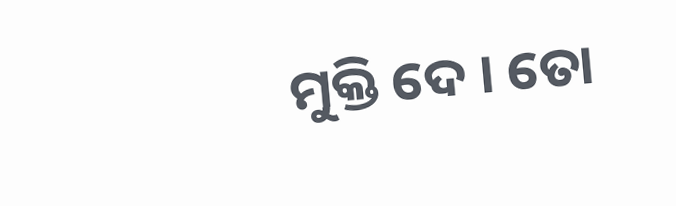ମୁକ୍ତି ଦେ । ତୋ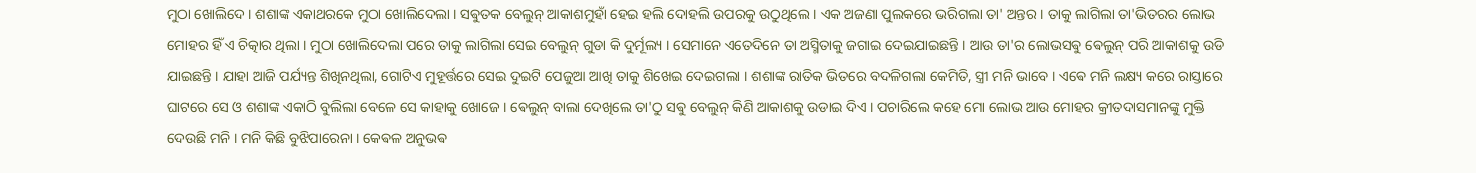ମୁଠା ଖୋଲିଦେ । ଶଶାଙ୍କ ଏକାଥରକେ ମୁଠା ଖୋଲିଦେଲା । ସଵୁତକ ବେଲୁନ୍ ଆକାଶମୁହାଁ ହେଇ ହଲି ଦୋହଲି ଉପରକୁ ଉଠୁଥିଲେ । ଏକ ଅଜଣା ପୁଲକରେ ଭରିଗଲା ତା' ଅନ୍ତର । ତାକୁ ଲାଗିଲା ତା'ଭିତରର ଲୋଭ ମୋହର ହିଁ ଏ ଚିତ୍କାର ଥିଲା । ମୁଠା ଖୋଲିଦେଲା ପରେ ତାକୁ ଲାଗିଲା ସେଇ ବେଲୁନ୍ ଗୁଡା କି ଦୁର୍ମୂଲ୍ୟ । ସେମାନେ ଏତେଦିନେ ତା ଅସ୍ମିତାକୁ ଜଗାଇ ଦେଇଯାଇଛନ୍ତି । ଆଉ ତା'ର ଲୋଭସଵୁ ଵେଲୁନ୍ ପରି ଆକାଶକୁ ଉଡି ଯାଇଛନ୍ତି । ଯାହା ଆଜି ପର୍ଯ୍ୟନ୍ତ ଶିଖିନଥିଲା, ଗୋଟିଏ ମୁହୂର୍ତ୍ତରେ ସେଇ ଦୁଇଟି ପେଜୁଆ ଆଖି ତାକୁ ଶିଖେଇ ଦେଇଗଲା । ଶଶାଙ୍କ ରାତିକ ଭିତରେ ବଦଳିଗଲା କେମିତି, ସ୍ତ୍ରୀ ମନି ଭାବେ । ଏଵେ ମନି ଲକ୍ଷ୍ୟ କରେ ରାସ୍ତାରେ ଘାଟରେ ସେ ଓ ଶଶାଙ୍କ ଏକାଠି ବୁଲିଲା ବେଳେ ସେ କାହାକୁ ଖୋଜେ । ଵେଲୁନ୍ ବାଲା ଦେଖିଲେ ତା'ଠୁ ସଵୁ ବେଲୁନ୍ କିଣି ଆକାଶକୁ ଉଡାଇ ଦିଏ । ପଚାରିଲେ କହେ ମୋ ଲୋଭ ଆଉ ମୋହର କ୍ରୀତଦାସମାନଙ୍କୁ ମୁକ୍ତି ଦେଉଛି ମନି । ମନି କିଛି ବୁଝିପାରେନା । କେଵଳ ଅନୁଭଵ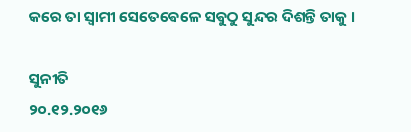କରେ ତା ସ୍ବାମୀ ସେତେଵେଳେ ସଵୁଠୁ ସୁନ୍ଦର ଦିଶନ୍ତି ତାକୁ ।

ସୁନୀତି
୨୦.୧୨.୨୦୧୬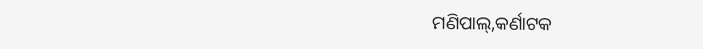ମଣିପାଲ୍,କର୍ଣାଟକ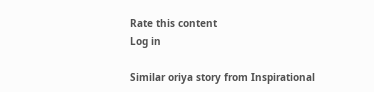Rate this content
Log in

Similar oriya story from Inspirational